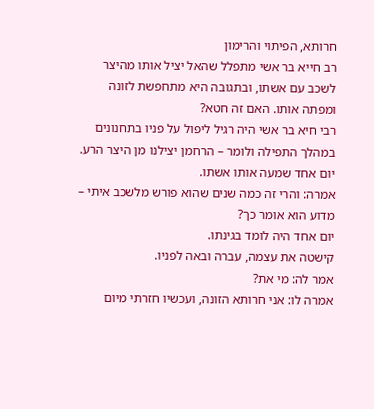חרותא, הפיתוי והרימון
רב חייא בר אשי מתפלל שהאל יציל אותו מהיצר לשכב עם אשתו, ובתגובה היא מתחפשת לזונה ומפתה אותו. האם זה חטא?
רבי חיא בר אשי היה רגיל ליפול על פניו בתחנונים במהלך התפילה ולומר – הרחמן יצילנו מן היצר הרע.
יום אחד שמעה אותו אשתו.
אמרה: והרי זה כמה שנים שהוא פורש מלשכב איתי – מדוע הוא אומר כך?
יום אחד היה לומד בגינתו.
קישטה את עצמה, עברה ובאה לפניו.
אמר לה: מי את?
אמרה לו: אני חרותא הזונה, ועכשיו חזרתי מיום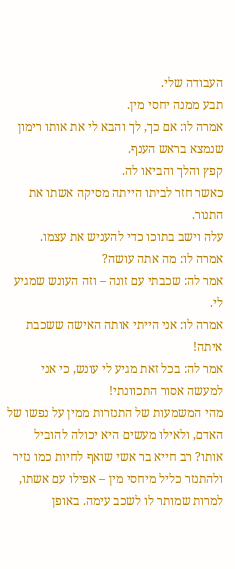העבודה שלי.
תבע ממנה יחסי מין.
אמרה לו: אם כך, לך והבא לי את אותו רימון שנמצא בראש הענף.
קפץ והלך והביאו לה.
כאשר חזר לביתו הייתה מסיקה אשתו את התנור.
עלה וישב בתוכו כדי להעניש את עצמו.
אמרה לו: מה אתה עושה?
אמר לה: שכבתי עם זונה – וזה העונש שמגיע לי.
אמרה לו: אני הייתי אותה האישה ששכבת איתה!
אמר לה: בכל זאת מגיע לי עונש, כי אני למעשה אסור התכוונתי!
מהי המשמעות של התנזרות ממין על נפשו של האדם, ולאילו מעשים היא יכולה להוביל אותו? רב חייא בר אשי שואף לחיות כמו נזיר ולהתנזר כליל מיחסי מין – אפילו עם אשתו, למרות שמותר לו לשכב עימה. באופן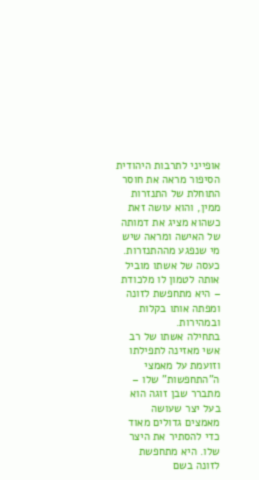אופייני לתרבות היהודית הסיפור מראה את חוסר התוחלת של התנזרות ממין, והוא עושה זאת כשהוא מציג את דמותה של האישה ומראה שיש מי שנפגע מההתנזרות. כעסה של אשתו מוביל אותה לטמון לו מלכודת – היא מתחפשת לזונה ומפתה אותו בקלות ובמהירות.
בתחילה אשתו של רב אשי מאזינה לתפילתו וזועמת על מאמצי ה"התחפשות" שלו – מתברר שבן זוגה הוא בעל יצר שעושה מאמצים גדולים מאוד כדי להסתיר את היצר שלו. היא מתחפשת לזונה בשם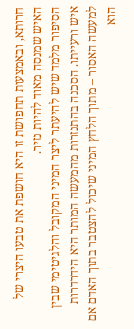חרותא, ובאמצעות תחפושת זו היא חושפת את טבעו היצרי של האיש שמנסה מאוד להיות נזיר.
הסיפור מלמד שיש להיעתר ליצר המיני המקובל והלגיטימי שבין איש ורעייתו. הסכנה בהתנזרות מהמעשה המותר היא הידרדרות למעשה האסור – מתוך הלחץ המיני שיכול להצטבר בתוך האדם אם הוא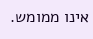אינו ממומש.